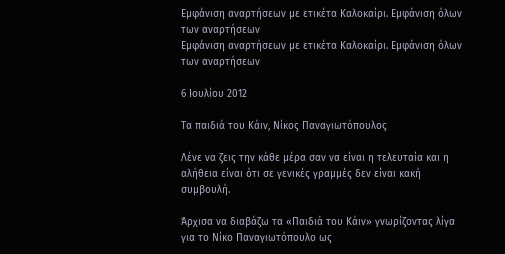Εμφάνιση αναρτήσεων με ετικέτα Καλοκαίρι. Εμφάνιση όλων των αναρτήσεων
Εμφάνιση αναρτήσεων με ετικέτα Καλοκαίρι. Εμφάνιση όλων των αναρτήσεων

6 Ιουλίου 2012

Τα παιδιά του Κάιν, Νίκος Παναγιωτόπουλος

Λένε να ζεις την κάθε μέρα σαν να είναι η τελευταία και η αλήθεια είναι ότι σε γενικές γραμμές δεν είναι κακή συμβουλή.

Άρχισα να διαβάζω τα «Παιδιά του Κάιν» γνωρίζοντας λίγα για το Νίκο Παναγιωτόπουλο ως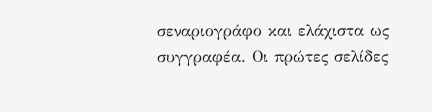σεναριογράφο και ελάχιστα ως συγγραφέα. Οι πρώτες σελίδες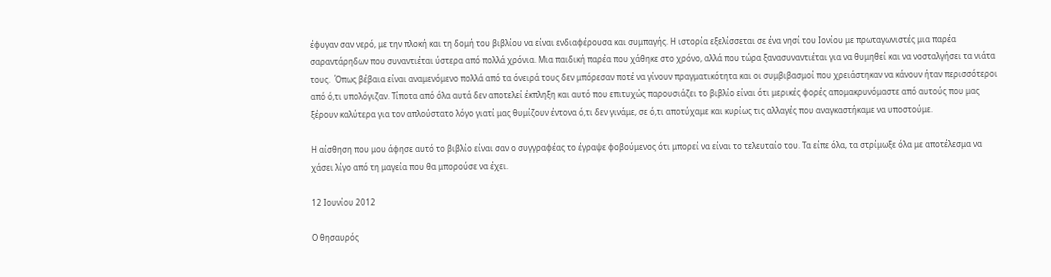έφυγαν σαν νερό, με την πλοκή και τη δομή του βιβλίου να είναι ενδιαφέρουσα και συμπαγής. Η ιστορία εξελίσσεται σε ένα νησί του Ιονίου με πρωταγωνιστές μια παρέα σαραντάρηδων που συναντιέται ύστερα από πολλά χρόνια. Μια παιδική παρέα που χάθηκε στο χρόνο, αλλά που τώρα ξανασυναντιέται για να θυμηθεί και να νοσταλγήσει τα νιάτα τους.  Όπως βέβαια είναι αναμενόμενο πολλά από τα όνειρά τους δεν μπόρεσαν ποτέ να γίνουν πραγματικότητα και οι συμβιβασμοί που χρειάστηκαν να κάνουν ήταν περισσότεροι από ό,τι υπολόγιζαν. Τίποτα από όλα αυτά δεν αποτελεί έκπληξη και αυτό που επιτυχώς παρουσιάζει το βιβλίο είναι ότι μερικές φορές απομακρυνόμαστε από αυτούς που μας ξέρουν καλύτερα για τον απλούστατο λόγο γιατί μας θυμίζουν έντονα ό,τι δεν γινάμε, σε ό,τι αποτύχαμε και κυρίως τις αλλαγές που αναγκαστήκαμε να υποστούμε.

Η αίσθηση που μου άφησε αυτό το βιβλίο είναι σαν ο συγγραφέας το έγραψε φοβούμενος ότι μπορεί να είναι το τελευταίο του. Τα είπε όλα, τα στρίμωξε όλα με αποτέλεσμα να χάσει λίγο από τη μαγεία που θα μπορούσε να έχει.

12 Ιουνίου 2012

Ο θησαυρός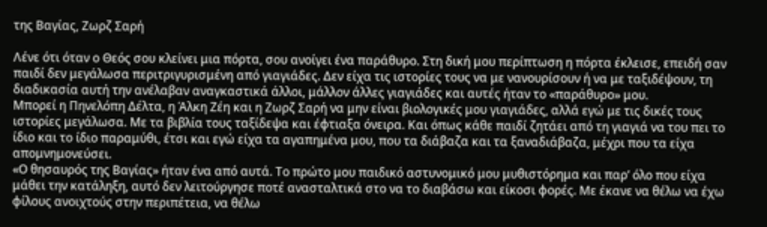της Βαγίας, Ζωρζ Σαρή

Λένε ότι όταν ο Θεός σου κλείνει μια πόρτα, σου ανοίγει ένα παράθυρο. Στη δική μου περίπτωση η πόρτα έκλεισε, επειδή σαν παιδί δεν μεγάλωσα περιτριγυρισμένη από γιαγιάδες. Δεν είχα τις ιστορίες τους να με νανουρίσουν ή να με ταξιδέψουν, τη διαδικασία αυτή την ανέλαβαν αναγκαστικά άλλοι, μάλλον άλλες γιαγιάδες και αυτές ήταν το «παράθυρο» μου.
Μπορεί η Πηνελόπη Δέλτα, η Άλκη Ζέη και η Ζωρζ Σαρή να μην είναι βιολογικές μου γιαγιάδες, αλλά εγώ με τις δικές τους ιστορίες μεγάλωσα. Με τα βιβλία τους ταξίδεψα και έφτιαξα όνειρα. Και όπως κάθε παιδί ζητάει από τη γιαγιά να του πει το ίδιο και το ίδιο παραμύθι, έτσι και εγώ είχα τα αγαπημένα μου, που τα διάβαζα και τα ξαναδιάβαζα, μέχρι που τα είχα απομνημονεύσει.
«Ο θησαυρός της Βαγίας» ήταν ένα από αυτά. Το πρώτο μου παιδικό αστυνομικό μου μυθιστόρημα και παρ’ όλο που είχα μάθει την κατάληξη, αυτό δεν λειτούργησε ποτέ ανασταλτικά στο να το διαβάσω και είκοσι φορές. Με έκανε να θέλω να έχω φίλους ανοιχτούς στην περιπέτεια, να θέλω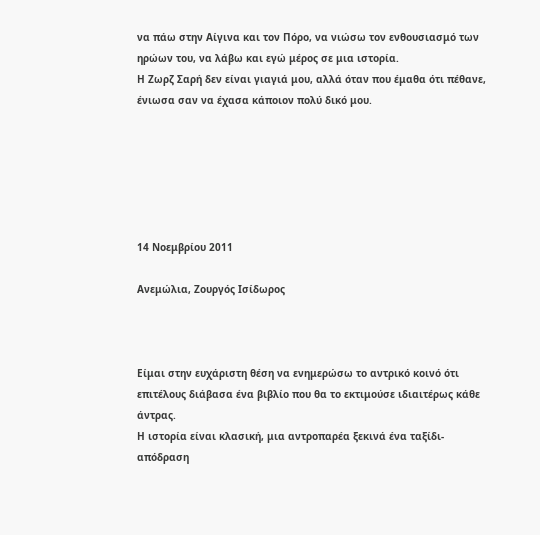να πάω στην Αίγινα και τον Πόρο, να νιώσω τον ενθουσιασμό των ηρώων του, να λάβω και εγώ μέρος σε μια ιστορία.
Η Ζωρζ Σαρή δεν είναι γιαγιά μου, αλλά όταν που έμαθα ότι πέθανε, ένιωσα σαν να έχασα κάποιον πολύ δικό μου.






14 Νοεμβρίου 2011

Ανεμώλια, Ζουργός Ισίδωρος



Είμαι στην ευχάριστη θέση να ενημερώσω το αντρικό κοινό ότι επιτέλους διάβασα ένα βιβλίο που θα το εκτιμούσε ιδιαιτέρως κάθε άντρας.
Η ιστορία είναι κλασική, μια αντροπαρέα ξεκινά ένα ταξίδι-απόδραση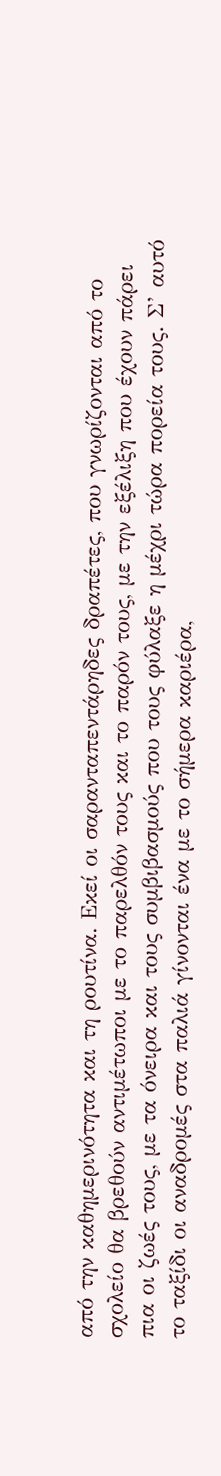από την καθημερινότητα και τη ρουτίνα. Εκεί οι σαρανταπεντάρηδες δραπέτες, που γνωρίζονται από το σχολείο θα βρεθούν αντιμέτωποι με το παρελθόν τους και το παρόν τους, με την εξέλιξη που έχουν πάρει πια οι ζωές τους, με τα όνειρα και τους συμβιβασμούς που τους φύλαξε η μέχρι τώρα πορεία τους. Σ’ αυτό το ταξίδι οι αναδρομές στα παλιά γίνονται ένα με το σήμερα καριέρα,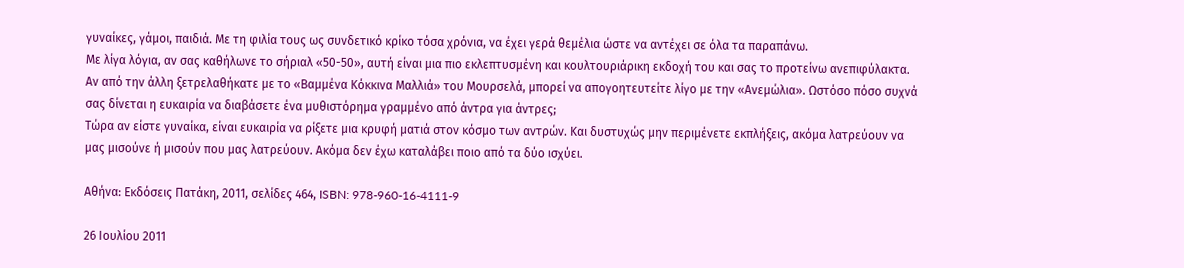γυναίκες, γάμοι, παιδιά. Με τη φιλία τους ως συνδετικό κρίκο τόσα χρόνια, να έχει γερά θεμέλια ώστε να αντέχει σε όλα τα παραπάνω.
Με λίγα λόγια, αν σας καθήλωνε το σήριαλ «50-50», αυτή είναι μια πιο εκλεπτυσμένη και κουλτουριάρικη εκδοχή του και σας το προτείνω ανεπιφύλακτα. Αν από την άλλη ξετρελαθήκατε με το «Βαμμένα Κόκκινα Μαλλιά» του Μουρσελά, μπορεί να απογοητευτείτε λίγο με την «Ανεμώλια». Ωστόσο πόσο συχνά σας δίνεται η ευκαιρία να διαβάσετε ένα μυθιστόρημα γραμμένο από άντρα για άντρες;
Τώρα αν είστε γυναίκα, είναι ευκαιρία να ρίξετε μια κρυφή ματιά στον κόσμο των αντρών. Και δυστυχώς μην περιμένετε εκπλήξεις, ακόμα λατρεύουν να μας μισούνε ή μισούν που μας λατρεύουν. Ακόμα δεν έχω καταλάβει ποιο από τα δύο ισχύει.

Αθήνα: Εκδόσεις Πατάκη, 2011, σελίδες 464, ISBN: 978-960-16-4111-9

26 Ιουλίου 2011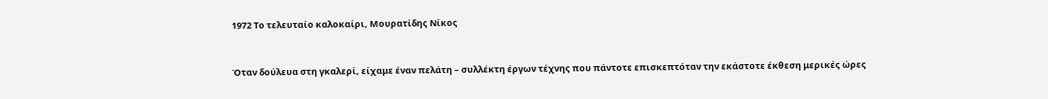1972 Το τελευταίο καλοκαίρι, Μουρατίδης Νίκος



Όταν δούλευα στη γκαλερί, είχαμε έναν πελάτη – συλλέκτη έργων τέχνης που πάντοτε επισκεπτόταν την εκάστοτε έκθεση μερικές ώρες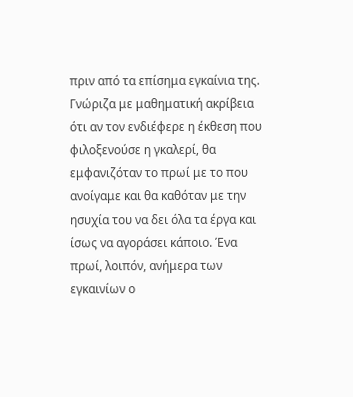πριν από τα επίσημα εγκαίνια της. Γνώριζα με μαθηματική ακρίβεια ότι αν τον ενδιέφερε η έκθεση που φιλοξενούσε η γκαλερί, θα εμφανιζόταν το πρωί με το που ανοίγαμε και θα καθόταν με την ησυχία του να δει όλα τα έργα και ίσως να αγοράσει κάποιο. Ένα πρωί, λοιπόν, ανήμερα των εγκαινίων ο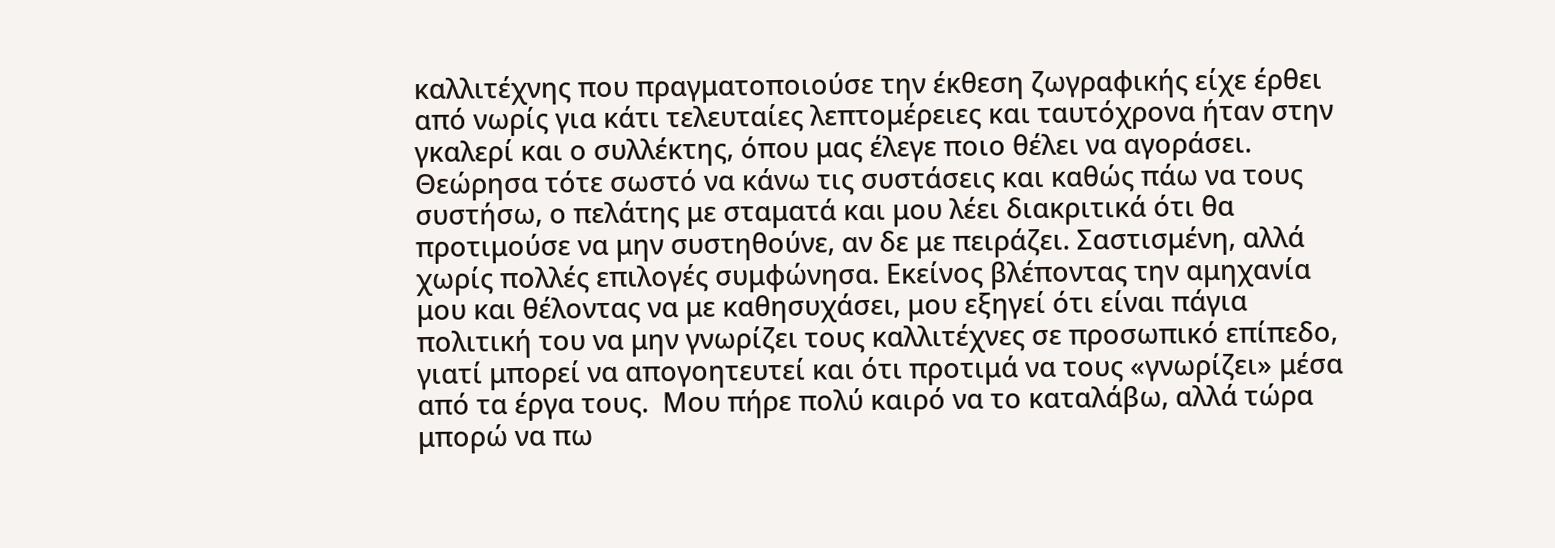καλλιτέχνης που πραγματοποιούσε την έκθεση ζωγραφικής είχε έρθει από νωρίς για κάτι τελευταίες λεπτομέρειες και ταυτόχρονα ήταν στην γκαλερί και ο συλλέκτης, όπου μας έλεγε ποιο θέλει να αγοράσει. Θεώρησα τότε σωστό να κάνω τις συστάσεις και καθώς πάω να τους συστήσω, ο πελάτης με σταματά και μου λέει διακριτικά ότι θα προτιμούσε να μην συστηθούνε, αν δε με πειράζει. Σαστισμένη, αλλά χωρίς πολλές επιλογές συμφώνησα. Εκείνος βλέποντας την αμηχανία μου και θέλοντας να με καθησυχάσει, μου εξηγεί ότι είναι πάγια πολιτική του να μην γνωρίζει τους καλλιτέχνες σε προσωπικό επίπεδο, γιατί μπορεί να απογοητευτεί και ότι προτιμά να τους «γνωρίζει» μέσα από τα έργα τους.  Μου πήρε πολύ καιρό να το καταλάβω, αλλά τώρα μπορώ να πω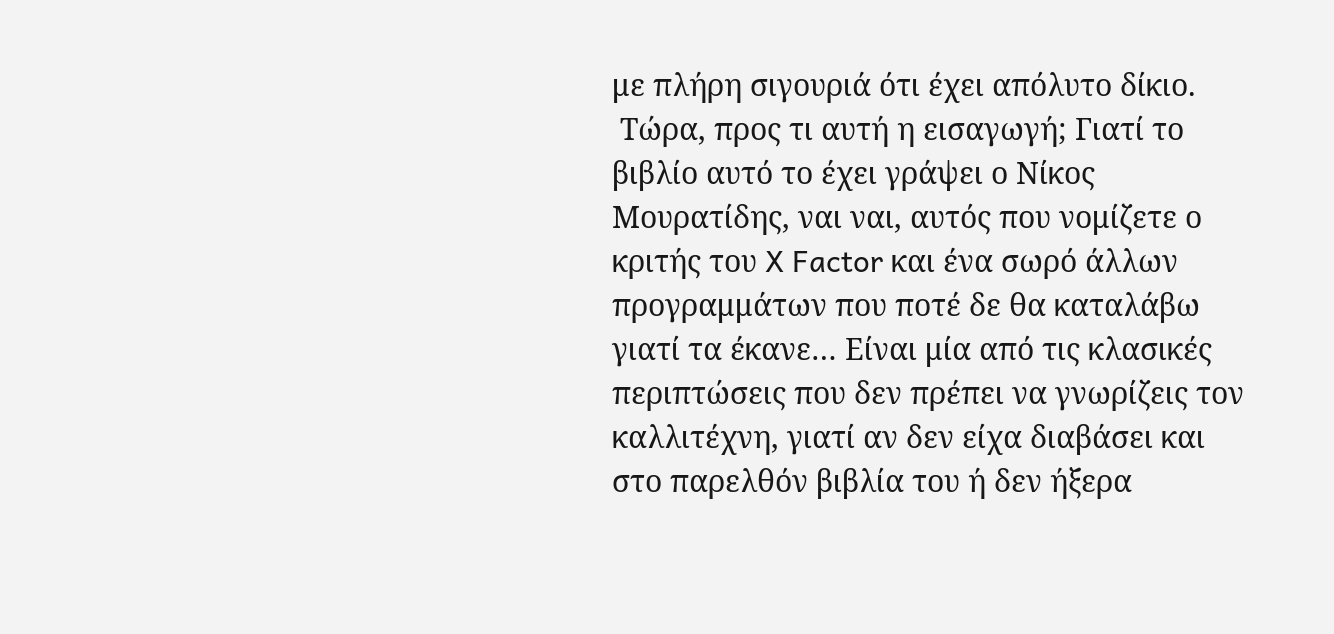με πλήρη σιγουριά ότι έχει απόλυτο δίκιο.
 Τώρα, προς τι αυτή η εισαγωγή; Γιατί το βιβλίο αυτό το έχει γράψει ο Νίκος Μουρατίδης, ναι ναι, αυτός που νομίζετε ο κριτής του X Factor και ένα σωρό άλλων προγραμμάτων που ποτέ δε θα καταλάβω γιατί τα έκανε… Είναι μία από τις κλασικές περιπτώσεις που δεν πρέπει να γνωρίζεις τον καλλιτέχνη, γιατί αν δεν είχα διαβάσει και στο παρελθόν βιβλία του ή δεν ήξερα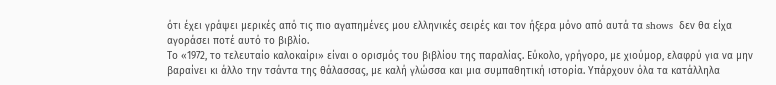ότι έχει γράψει μερικές από τις πιο αγαπημένες μου ελληνικές σειρές και τον ήξερα μόνο από αυτά τα shows  δεν θα είχα αγοράσει ποτέ αυτό το βιβλίο.
Το «1972, το τελευταίο καλοκαίρι» είναι ο ορισμός του βιβλίου της παραλίας. Εύκολο, γρήγορο, με χιούμορ, ελαφρύ για να μην βαραίνει κι άλλο την τσάντα της θάλασσας, με καλή γλώσσα και μια συμπαθητική ιστορία. Υπάρχουν όλα τα κατάλληλα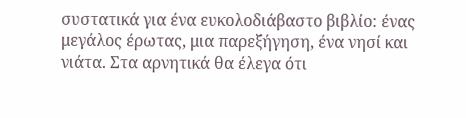συστατικά για ένα ευκολοδιάβαστο βιβλίο: ένας μεγάλος έρωτας, μια παρεξήγηση, ένα νησί και νιάτα. Στα αρνητικά θα έλεγα ότι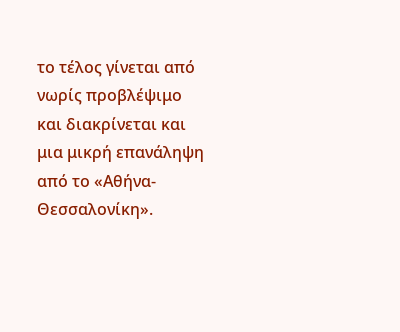το τέλος γίνεται από νωρίς προβλέψιμο και διακρίνεται και μια μικρή επανάληψη από το «Αθήνα- Θεσσαλονίκη».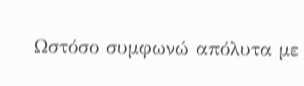Ωστόσο συμφωνώ απόλυτα με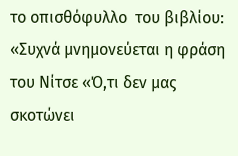το οπισθόφυλλο  του βιβλίου: «Συχνά μνημονεύεται η φράση του Νίτσε «Ό,τι δεν μας σκοτώνει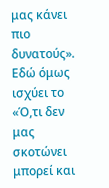μας κάνει πιο δυνατούς». Εδώ όμως ισχύει το «Ό,τι δεν μας σκοτώνει μπορεί και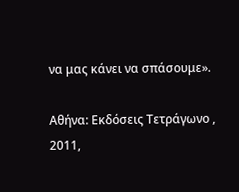να μας κάνει να σπάσουμε».

Αθήνα: Εκδόσεις Τετράγωνο , 2011,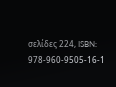σελίδες 224, ISBN: 978-960-9505-16-1